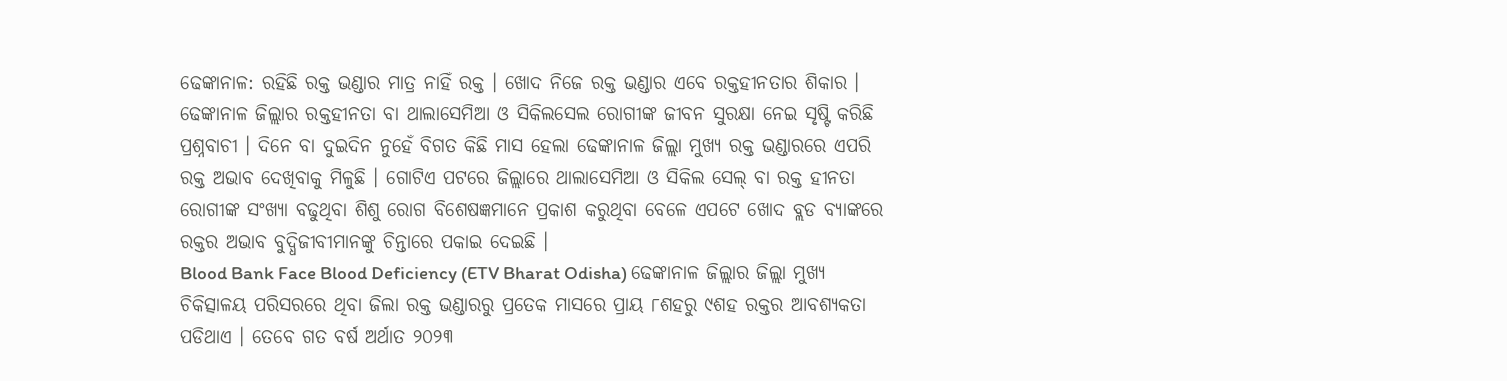ଢେଙ୍କାନାଳ: ରହିଛି ରକ୍ତ ଭଣ୍ଡାର ମାତ୍ର ନାହିଁ ରକ୍ତ । ଖୋଦ ନିଜେ ରକ୍ତ ଭଣ୍ଡାର ଏବେ ରକ୍ତହୀନତାର ଶିକାର । ଢେଙ୍କାନାଳ ଜିଲ୍ଲାର ରକ୍ତହୀନତା ବା ଥାଲାସେମିଆ ଓ ସିକିଲସେଲ ରୋଗୀଙ୍କ ଜୀବନ ସୁରକ୍ଷା ନେଇ ସୃଷ୍ଟି କରିଛି ପ୍ରଶ୍ନବାଚୀ । ଦିନେ ବା ଦୁଇଦିନ ନୁହେଁ ବିଗତ କିଛି ମାସ ହେଲା ଢେଙ୍କାନାଳ ଜିଲ୍ଲା ମୁଖ୍ୟ ରକ୍ତ ଭଣ୍ଡାରରେ ଏପରି ରକ୍ତ ଅଭାବ ଦେଖିବାକୁ ମିଳୁଛି । ଗୋଟିଏ ପଟରେ ଜିଲ୍ଲାରେ ଥାଲାସେମିଆ ଓ ସିକିଲ ସେଲ୍ ବା ରକ୍ତ ହୀନତା ରୋଗୀଙ୍କ ସଂଖ୍ୟା ବଢୁଥିବା ଶିଶୁ ରୋଗ ବିଶେଷଜ୍ଞମାନେ ପ୍ରକାଶ କରୁଥିବା ବେଳେ ଏପଟେ ଖୋଦ ବ୍ଲଡ ବ୍ୟାଙ୍କରେ ରକ୍ତର ଅଭାବ ବୁଦ୍ଧିଜୀବୀମାନଙ୍କୁ ଚିନ୍ତାରେ ପକାଇ ଦେଇଛି ।
Blood Bank Face Blood Deficiency (ETV Bharat Odisha) ଢେଙ୍କାନାଳ ଜିଲ୍ଲାର ଜିଲ୍ଲା ମୁଖ୍ୟ ଚିକିତ୍ସାଳୟ ପରିସରରେ ଥିବା ଜିଲା ରକ୍ତ ଭଣ୍ଡାରରୁ ପ୍ରତେକ ମାସରେ ପ୍ରାୟ ୮ଶହରୁ ୯ଶହ ରକ୍ତର ଆବଶ୍ୟକତା ପଡିଥାଏ । ତେବେ ଗତ ବର୍ଷ ଅର୍ଥାତ ୨୦୨୩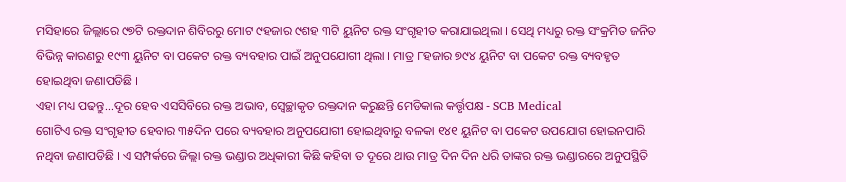ମସିହାରେ ଜିଲ୍ଲାରେ ୯୭ଟି ରକ୍ତଦାନ ଶିବିରରୁ ମୋଟ ୯ହଜାର ୯ଶହ ୩ଟି ୟୁନିଟ ରକ୍ତ ସଂଗୃହୀତ କରାଯାଇଥିଲା । ସେଥି ମଧ୍ୟରୁ ରକ୍ତ ସଂକ୍ରମିତ ଜନିତ ବିଭିନ୍ନ କାରଣରୁ ୧୯୩ ୟୁନିଟ ବା ପକେଟ ରକ୍ତ ବ୍ୟବହାର ପାଇଁ ଅନୁପଯୋଗୀ ଥିଲା । ମାତ୍ର ୮ହଜାର ୭୯୪ ୟୁନିଟ ବା ପକେଟ ରକ୍ତ ବ୍ୟବହୃତ ହୋଇଥିବା ଜଣାପଡିଛି ।
ଏହା ମଧ୍ୟ ପଢନ୍ତୁ...ଦୂର ହେବ ଏସସିବିରେ ରକ୍ତ ଅଭାବ, ସ୍ବେଚ୍ଛାକୃତ ରକ୍ତଦାନ କରୁଛନ୍ତି ମେଡିକାଲ କର୍ତ୍ତୃପକ୍ଷ - SCB Medical
ଗୋଟିଏ ରକ୍ତ ସଂଗୃହୀତ ହେବାର ୩୫ଦିନ ପରେ ବ୍ୟବହାର ଅନୁପଯୋଗୀ ହୋଇଥିବାରୁ ବଳକା ୧୪୧ ୟୁନିଟ ବା ପକେଟ ଉପଯୋଗ ହୋଇନପାରି ନଥିବା ଜଣାପଡିଛି । ଏ ସମ୍ପର୍କରେ ଜିଲ୍ଲା ରକ୍ତ ଭଣ୍ଡାର ଅଧିକାରୀ କିଛି କହିବା ତ ଦୂରେ ଥାଉ ମାତ୍ର ଦିନ ଦିନ ଧରି ତାଙ୍କର ରକ୍ତ ଭଣ୍ଡାରରେ ଅନୁପସ୍ଥିତି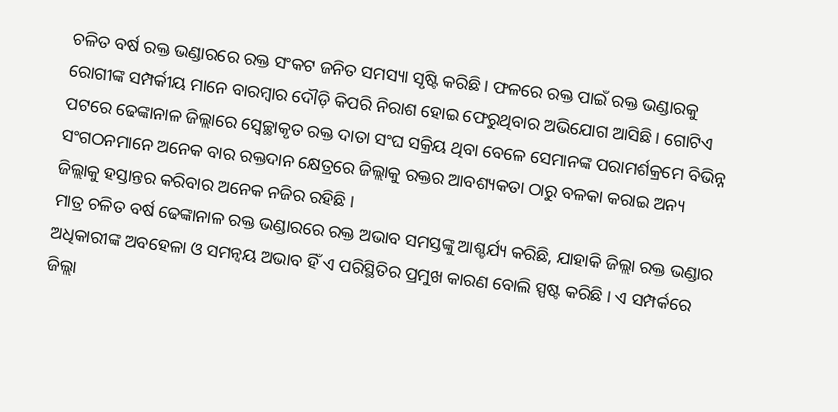ଚଳିତ ବର୍ଷ ରକ୍ତ ଭଣ୍ଡାରରେ ରକ୍ତ ସଂକଟ ଜନିତ ସମସ୍ୟା ସୃଷ୍ଟି କରିଛି । ଫଳରେ ରକ୍ତ ପାଇଁ ରକ୍ତ ଭଣ୍ଡାରକୁ ରୋଗୀଙ୍କ ସମ୍ପର୍କୀୟ ମାନେ ବାରମ୍ବାର ଦୌଡ଼ି କିପରି ନିରାଶ ହୋଇ ଫେରୁଥିବାର ଅଭିଯୋଗ ଆସିଛି । ଗୋଟିଏ ପଟରେ ଢେଙ୍କାନାଳ ଜିଲ୍ଲାରେ ସ୍ବେଚ୍ଛାକୃତ ରକ୍ତ ଦାତା ସଂଘ ସକ୍ରିୟ ଥିବା ବେଳେ ସେମାନଙ୍କ ପରାମର୍ଶକ୍ରମେ ବିଭିନ୍ନ ସଂଗଠନମାନେ ଅନେକ ବାର ରକ୍ତଦାନ କ୍ଷେତ୍ରରେ ଜିଲ୍ଲାକୁ ରକ୍ତର ଆବଶ୍ୟକତା ଠାରୁ ବଳକା କରାଇ ଅନ୍ୟ ଜିଲ୍ଲାକୁ ହସ୍ତାନ୍ତର କରିବାର ଅନେକ ନଜିର ରହିଛି ।
ମାତ୍ର ଚଳିତ ବର୍ଷ ଢେଙ୍କାନାଳ ରକ୍ତ ଭଣ୍ଡାରରେ ରକ୍ତ ଅଭାବ ସମସ୍ତଙ୍କୁ ଆଶ୍ଚର୍ଯ୍ୟ କରିଛି, ଯାହାକି ଜିଲ୍ଲା ରକ୍ତ ଭଣ୍ଡାର ଅଧିକାରୀଙ୍କ ଅବହେଳା ଓ ସମନ୍ବୟ ଅଭାବ ହିଁ ଏ ପରିସ୍ଥିତିର ପ୍ରମୁଖ କାରଣ ବୋଲି ସ୍ପଷ୍ଟ କରିଛି । ଏ ସମ୍ପର୍କରେ ଜିଲ୍ଲା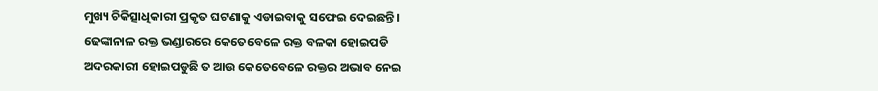ମୁଖ୍ୟ ଚିକିତ୍ସାଧିକାରୀ ପ୍ରକୃତ ଘଟଣାକୁ ଏଡାଇବାକୁ ସଫେଇ ଦେଇଛନ୍ତି । ଢେଙ୍କାନାଳ ରକ୍ତ ଭଣ୍ଡାରରେ କେତେବେଳେ ରକ୍ତ ବଳକା ହୋଇପଡି ଅଦରକାରୀ ହୋଇପଡୁଛି ତ ଆଉ କେତେବେଳେ ରକ୍ତର ଅଭାବ ନେଇ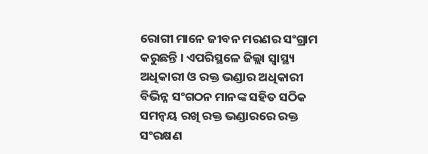ରୋଗୀ ମାନେ ଜୀବନ ମରଣର ସଂଗ୍ରାମ କରୁଛନ୍ତି । ଏପରିସ୍ଥଳେ ଜିଲ୍ଲା ସ୍ବାସ୍ଥ୍ୟ ଅଧିକାରୀ ଓ ରକ୍ତ ଭଣ୍ଡାର ଅଧିକାରୀ ବିଭିନ୍ନ ସଂଗଠନ ମାନଙ୍କ ସହିତ ସଠିକ ସମନ୍ବୟ ରଖି ରକ୍ତ ଭଣ୍ଡାରରେ ରକ୍ତ ସଂରକ୍ଷଣ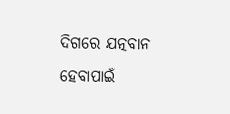ଦିଗରେ ଯତ୍ନବାନ ହେବାପାଇଁ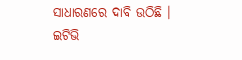ସାଧାରଣରେ ଦାବି ଉଠିଛି ।
ଇଟିଭି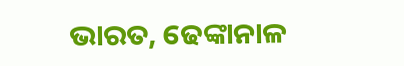ଭାରତ, ଢେଙ୍କାନାଳ